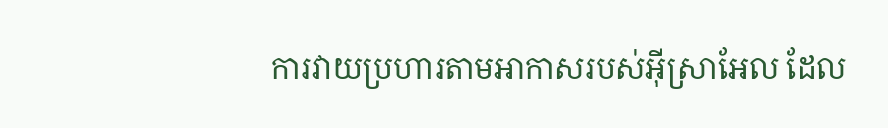ការវាយប្រហារតាមអាកាសរបស់អ៊ីស្រាអែល ដែល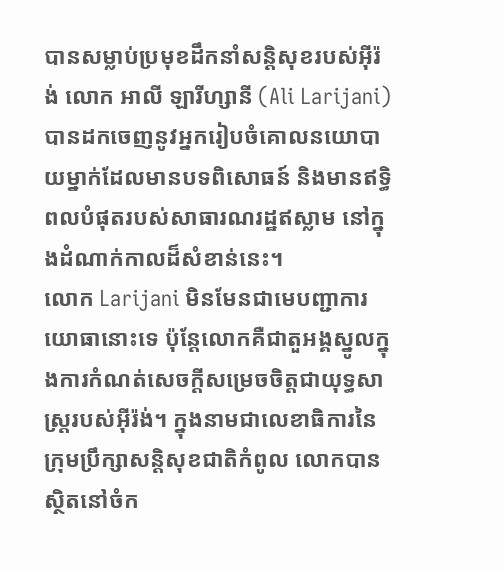បានសម្លាប់ប្រមុខដឹកនាំសន្តិសុខរបស់អ៊ីរ៉ង់ លោក អាលី ឡារីហ្សានី (Ali Larijani) បានដកចេញនូវអ្នករៀបចំគោលនយោបាយម្នាក់ដែលមានបទពិសោធន៍ និងមានឥទ្ធិពលបំផុតរបស់សាធារណរដ្ឋឥស្លាម នៅក្នុងដំណាក់កាលដ៏សំខាន់នេះ។
លោក Larijani មិនមែនជាមេបញ្ជាការយោធានោះទេ ប៉ុន្តែលោកគឺជាតួអង្គស្នូលក្នុងការកំណត់សេចក្តីសម្រេចចិត្តជាយុទ្ធសាស្ត្ររបស់អ៊ីរ៉ង់។ ក្នុងនាមជាលេខាធិការនៃក្រុមប្រឹក្សាសន្តិសុខជាតិកំពូល លោកបានស្ថិតនៅចំក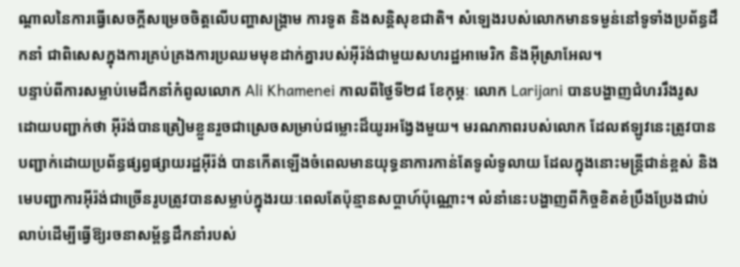ណ្តាលនៃការធ្វើសេចក្តីសម្រេចចិត្តលើបញ្ហាសង្គ្រាម ការទូត និងសន្តិសុខជាតិ។ សំឡេងរបស់លោកមានទម្ងន់នៅទូទាំងប្រព័ន្ធដឹកនាំ ជាពិសេសក្នុងការគ្រប់គ្រងការប្រឈមមុខដាក់គ្នារបស់អ៊ីរ៉ង់ជាមួយសហរដ្ឋអាមេរិក និងអ៊ីស្រាអែល។
បន្ទាប់ពីការសម្លាប់មេដឹកនាំកំពូលលោក Ali Khamenei កាលពីថ្ងៃទី២៨ ខែកុម្ភៈ លោក Larijani បានបង្ហាញជំហររឹងរូស ដោយបញ្ជាក់ថា អ៊ីរ៉ង់បានត្រៀមខ្លួនរួចជាស្រេចសម្រាប់ជម្លោះដ៏យូរអង្វែងមួយ។ មរណភាពរបស់លោក ដែលឥឡូវនេះត្រូវបានបញ្ជាក់ដោយប្រព័ន្ធផ្សព្វផ្សាយរដ្ឋអ៊ីរ៉ង់ បានកើតឡើងចំពេលមានយុទ្ធនាការកាន់តែទូលំទូលាយ ដែលក្នុងនោះមន្ត្រីជាន់ខ្ពស់ និងមេបញ្ជាការអ៊ីរ៉ង់ជាច្រើនរូបត្រូវបានសម្លាប់ក្នុងរយៈពេលតែប៉ុន្មានសប្តាហ៍ប៉ុណ្ណោះ។ លំនាំនេះបង្ហាញពីកិច្ចខិតខំប្រឹងប្រែងជាប់លាប់ដើម្បីធ្វើឱ្យរចនាសម្ព័ន្ធដឹកនាំរបស់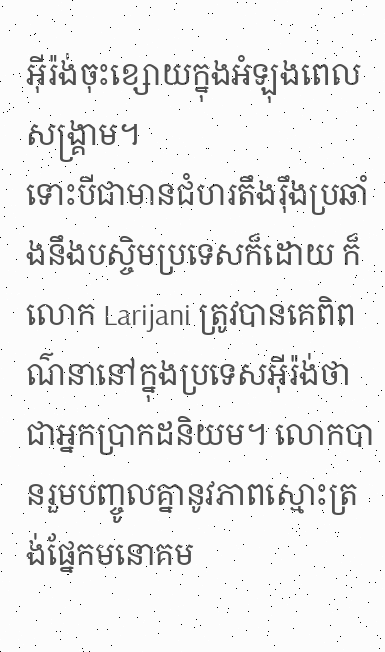អ៊ីរ៉ង់ចុះខ្សោយក្នុងអំឡុងពេលសង្គ្រាម។
ទោះបីជាមានជំហរតឹងរ៉ឹងប្រឆាំងនឹងបស្ចិមប្រទេសក៏ដោយ ក៏លោក Larijani ត្រូវបានគេពិពណ៌នានៅក្នុងប្រទេសអ៊ីរ៉ង់ថាជាអ្នកប្រាកដនិយម។ លោកបានរួមបញ្ចូលគ្នានូវភាពស្មោះត្រង់ផ្នែកមនោគម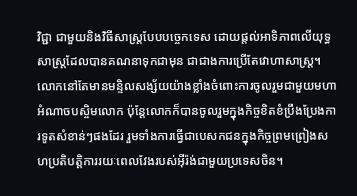វិជ្ជា ជាមួយនិងវិធីសាស្ត្របែបបច្ចេកទេស ដោយផ្តល់អាទិភាពលើយុទ្ធសាស្ត្រដែលបានគណនាទុកជាមុន ជាជាងការប្រើតែវោហាសាស្ត្រ។ លោកនៅតែមានមន្ទិលសង្ស័យយ៉ាងខ្លាំងចំពោះការចូលរួមជាមួយមហាអំណាចបស្ចិមលោក ប៉ុន្តែលោកក៏បានចូលរួមក្នុងកិច្ចខិតខំប្រឹងប្រែងការទូតសំខាន់ៗផងដែរ រួមទាំងការធ្វើជាបេសកជនក្នុងកិច្ចព្រមព្រៀងសហប្រតិបត្តិការរយៈពេលវែងរបស់អ៊ីរ៉ង់ជាមួយប្រទេសចិន។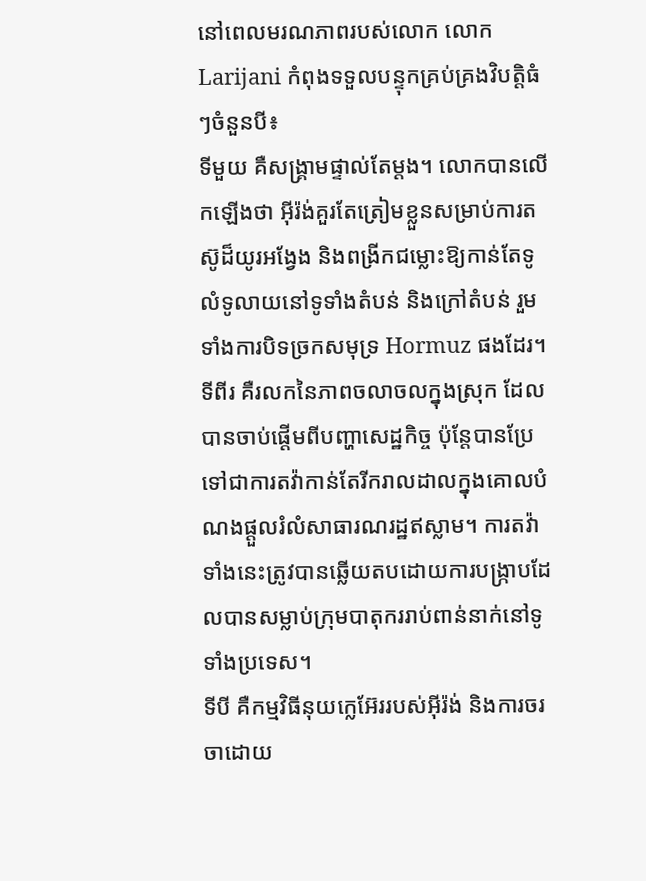នៅពេលមរណភាពរបស់លោក លោក Larijani កំពុងទទួលបន្ទុកគ្រប់គ្រងវិបត្តិធំៗចំនួនបី៖
ទីមួយ គឺសង្គ្រាមផ្ទាល់តែម្តង។ លោកបានលើកឡើងថា អ៊ីរ៉ង់គួរតែត្រៀមខ្លួនសម្រាប់ការតស៊ូដ៏យូរអង្វែង និងពង្រីកជម្លោះឱ្យកាន់តែទូលំទូលាយនៅទូទាំងតំបន់ និងក្រៅតំបន់ រួមទាំងការបិទច្រកសមុទ្រ Hormuz ផងដែរ។
ទីពីរ គឺរលកនៃភាពចលាចលក្នុងស្រុក ដែលបានចាប់ផ្តើមពីបញ្ហាសេដ្ឋកិច្ច ប៉ុន្តែបានប្រែទៅជាការតវ៉ាកាន់តែរីករាលដាលក្នុងគោលបំណងផ្តួលរំលំសាធារណរដ្ឋឥស្លាម។ ការតវ៉ាទាំងនេះត្រូវបានឆ្លើយតបដោយការបង្ក្រាបដែលបានសម្លាប់ក្រុមបាតុកររាប់ពាន់នាក់នៅទូទាំងប្រទេស។
ទីបី គឺកម្មវិធីនុយក្លេអ៊ែររបស់អ៊ីរ៉ង់ និងការចរចាដោយ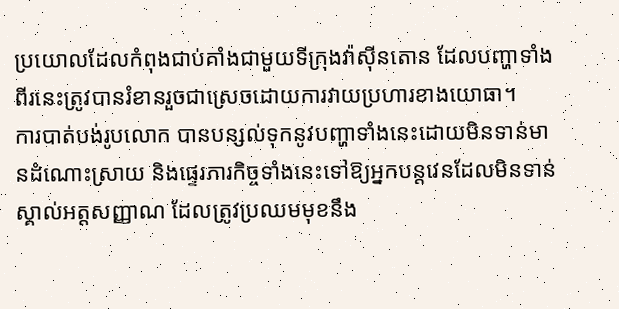ប្រយោលដែលកំពុងជាប់គាំងជាមួយទីក្រុងវ៉ាស៊ីនតោន ដែលបញ្ហាទាំងពីរនេះត្រូវបានរំខានរួចជាស្រេចដោយការវាយប្រហារខាងយោធា។
ការបាត់បង់រូបលោក បានបន្សល់ទុកនូវបញ្ហាទាំងនេះដោយមិនទាន់មានដំណោះស្រាយ និងផ្ទេរភារកិច្ចទាំងនេះទៅឱ្យអ្នកបន្តវេនដែលមិនទាន់ស្គាល់អត្តសញ្ញាណ ដែលត្រូវប្រឈមមុខនឹង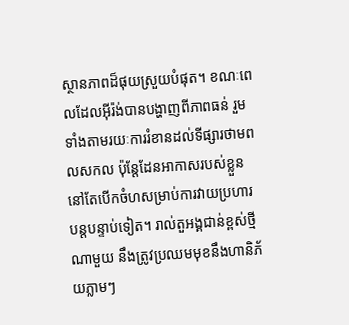ស្ថានភាពដ៏ផុយស្រួយបំផុត។ ខណៈពេលដែលអ៊ីរ៉ង់បានបង្ហាញពីភាពធន់ រួមទាំងតាមរយៈការរំខានដល់ទីផ្សារថាមពលសកល ប៉ុន្តែដែនអាកាសរបស់ខ្លួននៅតែបើកចំហសម្រាប់ការវាយប្រហារបន្តបន្ទាប់ទៀត។ រាល់តួអង្គជាន់ខ្ពស់ថ្មីណាមួយ នឹងត្រូវប្រឈមមុខនឹងហានិភ័យភ្លាមៗ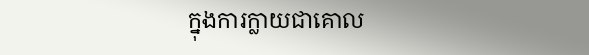ក្នុងការក្លាយជាគោល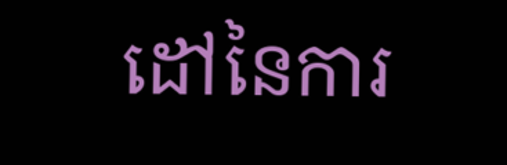ដៅនៃការ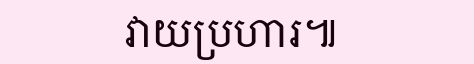វាយប្រហារ៕